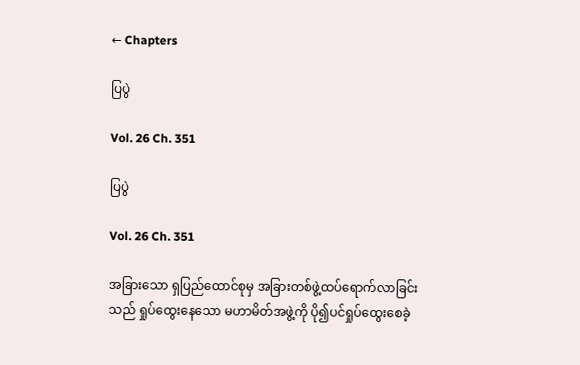← Chapters

ပြပွဲ

Vol. 26 Ch. 351

ပြပွဲ

Vol. 26 Ch. 351

အခြားသော ရှပြည်ထောင်စုမှ အခြားတစ်ဖွဲ့ထပ်ရောက်လာခြင်းသည် ရှုပ်ထွေးနေသော မဟာမိတ်အဖွဲ့ကို ပို၍ပင်ရှုပ်ထွေးစေခဲ့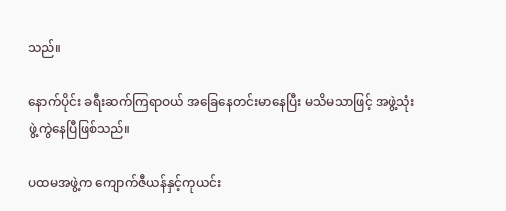သည်။

နောက်ပိုင်း ခရီးဆက်ကြရာဝယ် အခြေနေတင်းမာနေပြီး မသိမသာဖြင့် အဖွဲ့သုံးဖွဲ့ကွဲနေပြီဖြစ်သည်။

ပထမအဖွဲ့က ကျောက်ဇီယန်နှင့်ကုယင်း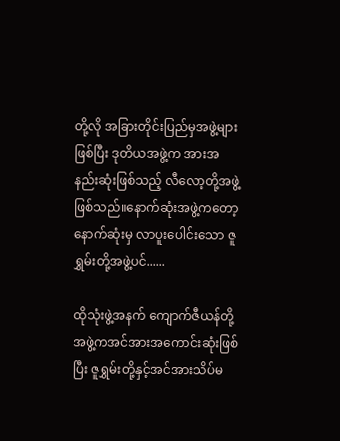တို့လို အခြားတိုင်းပြည်မှအဖွဲ့များဖြစ်ပြီး ဒုတိယအဖွဲ့က အားအနည်းဆုံးဖြစ်သည့် လီလော့တို့အဖွဲ့ဖြစ်သည်။နောက်ဆုံးအဖွဲ့ကတော့ နောက်ဆုံးမှ လာပူးပေါင်းသော ဇူရွှမ်းတို့အဖွဲ့ပင်......

ထိုသုံးဖွဲ့အနက် ကျောက်ဇီယန်တို့အဖွဲ့ကအင်အားအကောင်းဆုံးဖြစ်ပြီး ဇူရွှမ်းတို့နှင့်အင်အားသိပ်မ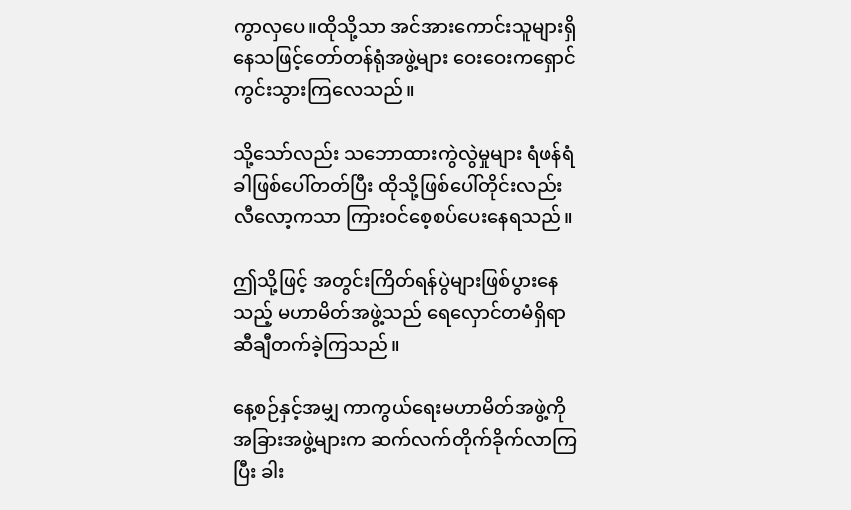ကွာလှပေ။ထိုသို့သာ အင်အားကောင်းသူများရှိနေသဖြင့်တော်တန်ရုံအဖွဲ့များ ဝေးဝေးကရှောင်ကွင်းသွားကြလေသည်။

သို့သော်လည်း သဘောထားကွဲလွဲမှုများ ရံဖန်ရံခါဖြစ်ပေါ်တတ်ပြီး ထိုသို့ဖြစ်ပေါ်တိုင်းလည်း လီလော့ကသာ ကြားဝင်စေ့စပ်ပေးနေရသည်။

ဤသို့ဖြင့် အတွင်းကြိတ်ရန်ပွဲများဖြစ်ပွားနေသည့် မဟာမိတ်အဖွဲ့သည် ရေလှောင်တမံရှိရာဆီချီတက်ခဲ့ကြသည်။

နေ့စဉ်နှင့်အမျှ ကာကွယ်ရေးမဟာမိတ်အဖွဲ့ကို အခြားအဖွဲ့များက ဆက်လက်တိုက်ခိုက်လာကြပြီး ခါး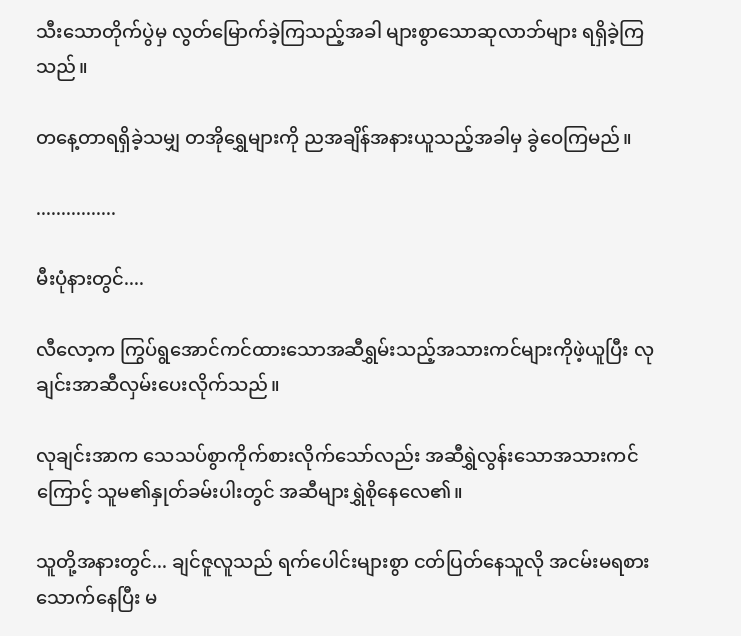သီးသောတိုက်ပွဲမှ လွတ်မြောက်ခဲ့ကြသည့်အခါ များစွာသောဆုလာဘ်များ ရရှိခဲ့ကြသည်။

တနေ့တာရရှိခဲ့သမျှ တအိုရွှေများကို ညအချိန်အနားယူသည့်အခါမှ ခွဲဝေကြမည်။

................

မီးပုံနားတွင်....

လီလော့က ကြွပ်ရွအောင်ကင်ထားသောအဆီရွှမ်းသည့်အသားကင်များကိုဖဲ့ယူပြီး လုချင်းအာဆီလှမ်းပေးလိုက်သည်။

လုချင်းအာက သေသပ်စွာကိုက်စားလိုက်သော်လည်း အဆီရွှဲလွန်းသောအသားကင်ကြောင့် သူမ၏နှုတ်ခမ်းပါးတွင် အဆီများရွှဲစိုနေလေ၏။

သူတို့အနားတွင်... ချင်ဇူလူသည် ရက်ပေါင်းများစွာ ငတ်ပြတ်နေသူလို အငမ်းမရစားသောက်နေပြီး မ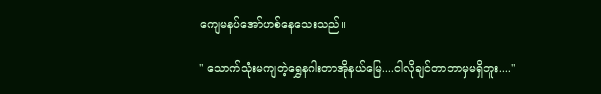ကျေမနပ်အော်ဟစ်နေသေးသည်။

" သောက်သုံးမကျတဲ့ရွှေနဂါးတာအိုနယ်မြေ....ငါလိုချင်တာဘာမှမရှိဘူး...."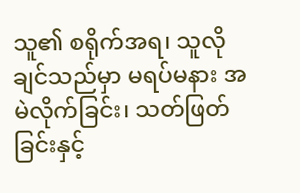သူ၏ စရိုက်အရ၊ သူလိုချင်သည်မှာ မရပ်မနား အမဲလိုက်ခြင်း၊ သတ်ဖြတ်ခြင်းနှင့်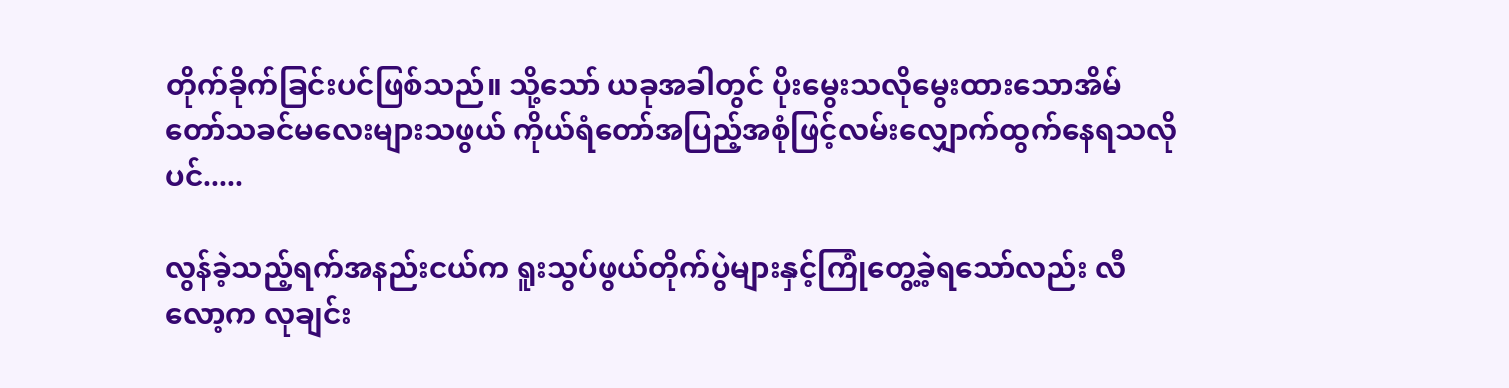တိုက်ခိုက်ခြင်းပင်ဖြစ်သည်။ သို့သော် ယခုအခါတွင် ပိုးမွေးသလိုမွေးထားသောအိမ်တော်သခင်မလေးများသဖွယ် ကိုယ်ရံတော်အပြည့်အစုံဖြင့်လမ်းလျှောက်ထွက်နေရသလိုပင်.....

လွန်ခဲ့သည့်ရက်အနည်းငယ်က ရူးသွပ်ဖွယ်တိုက်ပွဲများနှင့်ကြုံတွေ့ခဲ့ရသော်လည်း လီလော့က လုချင်း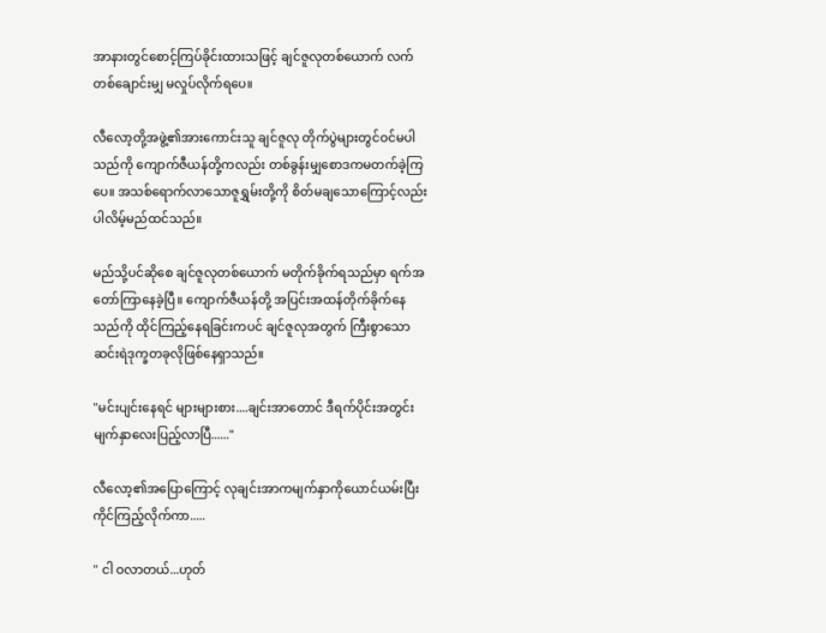အာနားတွင်စောင့်ကြပ်ခိုင်းထားသဖြင့် ချင်ဇူလုတစ်ယောက် လက်တစ်ချောင်းမျှ မလှုပ်လိုက်ရပေ။

လီလော့တို့အဖွဲ့၏အားကောင်းသူ ချင်ဇူလု တိုက်ပွဲများတွင်ဝင်မပါသည်ကို ကျောက်ဇီယန်တို့ကလည်း တစ်ခွန်းမျှစောဒကမတက်ခဲ့ကြပေ။ အသစ်ရောက်လာသောဇူရွှမ်းတို့ကို စိတ်မချသောကြောင့်လည်း ပါလိမ့်မည်ထင်သည်။

မည်သို့ပင်ဆိုစေ ချင်ဇူလုတစ်ယောက် မတိုက်ခိုက်ရသည်မှာ ရက်အတော်ကြာနေခဲ့ပြီ။ ကျောက်ဇီယန်တို့ အပြင်းအထန်တိုက်ခိုက်နေသည်ကို ထိုင်ကြည့်နေရခြင်းကပင် ချင်ဇူလုအတွက် ကြီးစွာသော ဆင်းရဲဒုက္ခတခုလိုဖြစ်နေရှာသည်။

"မင်းပျင်းနေရင် များများစား....ချင်းအာတောင် ဒီရက်ပိုင်းအတွင်းမျက်နှာလေးပြည့်လာပြီ......"

လီလော့၏အပြောကြောင့် လုချင်းအာကမျက်နှာကိုယောင်ယမ်းပြီးကိုင်ကြည့်လိုက်ကာ.....

" ငါ ဝလာတယ်...ဟုတ်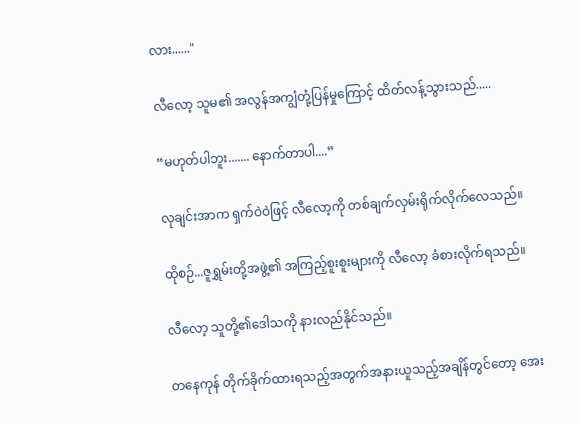လား......"

လီလော့ သူမ၏ အလွန်အကျွံတုံ့ပြန်မှုကြောင့် ထိတ်လန့်သွားသည်.....

“မဟုတ်ပါဘူး....... နောက်တာပါ....”

လုချင်းအာက ရှက်ဝဲဝဲဖြင့် လီလော့ကို တစ်ချက်လှမ်းရိုက်လိုက်လေသည်။

ထိုစဉ်...ဇူရွှမ်းတို့အဖွဲ့၏ အကြည့်စူးစူးများကို လီလော့ ခံစားလိုက်ရသည်။

လီလော့ သူတို့၏ဒေါသကို နားလည်နိုင်သည်။

တနေကုန် တိုက်ခိုက်ထားရသည့်အတွက်အနားယူသည့်အချိန်တွင်တော့ အေး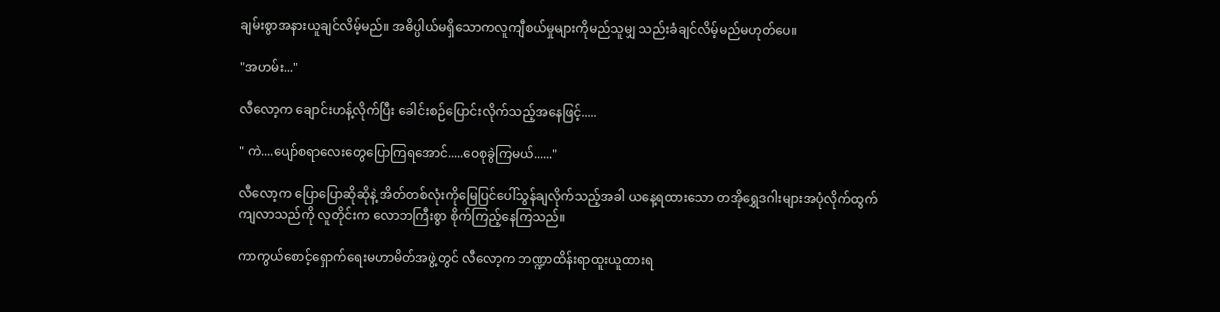ချမ်းစွာအနားယူချင်လိမ့်မည်။ အဓိပ္ပါယ်မရှိသောကလူကျီစယ်မှုများကိုမည်သူမျှ သည်းခံချင်လိမ့်မည်မဟုတ်ပေ။

"အဟမ်း..."

လီလော့က ချောင်းဟန့်လိုက်ပြီး ခေါင်းစဉ်ပြောင်းလိုက်သည့်အနေဖြင့်.....

" ကဲ....ပျော်စရာလေးတွေပြောကြရအောင်.....ဝေစုခွဲကြမယ်......"

လီလော့က ပြောပြောဆိုဆိုနဲ့ အိတ်တစ်လုံးကိုမြေပြင်ပေါ်သွန်ချလိုက်သည့်အခါ ယနေ့ရထားသော တအိုရွှေဒဂါးများအပုံလိုက်ထွက်ကျလာသည်ကို လူတိုင်းက လောဘကြီးစွာ စိုက်ကြည့်နေကြသည်။

ကာကွယ်စောင့်ရှောက်ရေးမဟာမိတ်အဖွဲ့တွင် လီလော့က ဘဏ္ဍာထိန်းရာထူးယူထားရ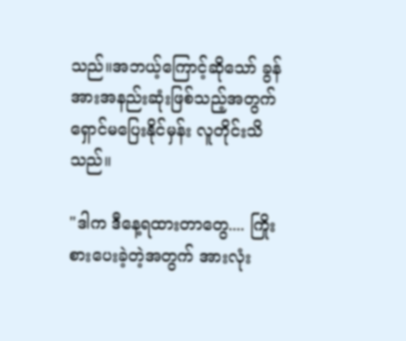သည်။အဘယ့်ကြောင့်ဆိုသော် ခွန်အားအနည်းဆုံးဖြစ်သည့်အတွက် ရှောင်မပြေးနိုင်မှန်း လူတိုင်းသိသည်။

"ဒါက ဒီနေ့ရထားတာတွေ.... ကြိုးစားပေးခဲ့တဲ့အတွက် အားလုံး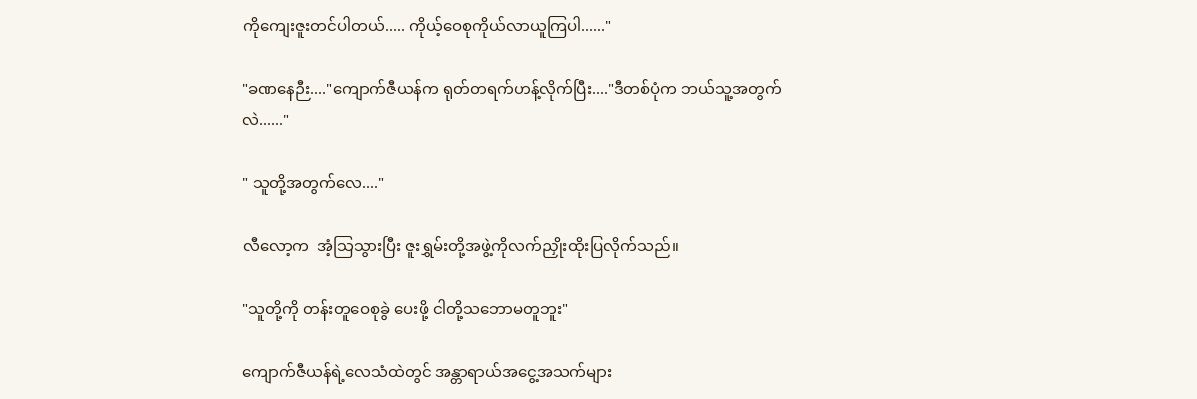ကိုကျေးဇူးတင်ပါတယ်..... ကိုယ့်ဝေစုကိုယ်လာယူကြပါ......"

"ခဏနေဉီး...."ကျောက်ဇီယန်က ရုတ်တရက်ဟန့်လိုက်ပြီး...."ဒီတစ်ပုံက ဘယ်သူ့အတွက်လဲ......"

" သူတို့အတွက်လေ...."

လီလော့က  အံ့သြသွားပြီး ဇူးရွှမ်းတို့အဖွဲ့ကိုလက်ညှိုးထိုးပြလိုက်သည်။

"သူတို့ကို တန်းတူဝေစုခွဲ ပေးဖို့ ငါတို့သဘောမတူဘူး"

ကျောက်ဇီယန်ရဲ့လေသံထဲတွင် အန္တာရာယ်အငွေ့အသက်များ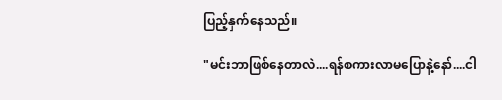ပြည့်နှက်နေသည်။

"မင်းဘာဖြစ်နေတာလဲ....ရန်စကားလာမပြောနဲ့နော်....ငါ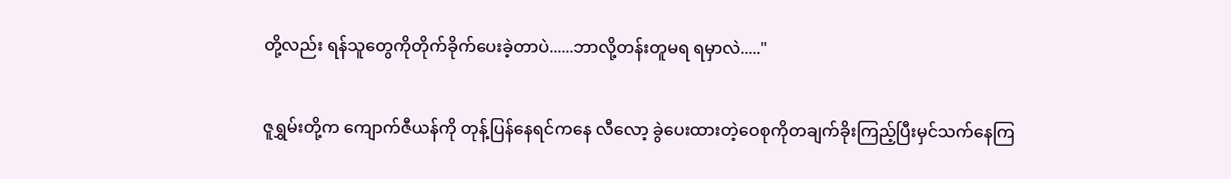တို့လည်း ရန်သူတွေကိုတိုက်ခိုက်ပေးခဲ့တာပဲ......ဘာလို့တန်းတူမရ ရမှာလဲ....."

ဇူရွှမ်းတို့က ကျောက်ဇီယန်ကို တုန့်ပြန်နေရင်ကနေ လီလော့ ခွဲပေးထားတဲ့ဝေစုကိုတချက်ခိုးကြည့်ပြီးမှင်သက်နေကြ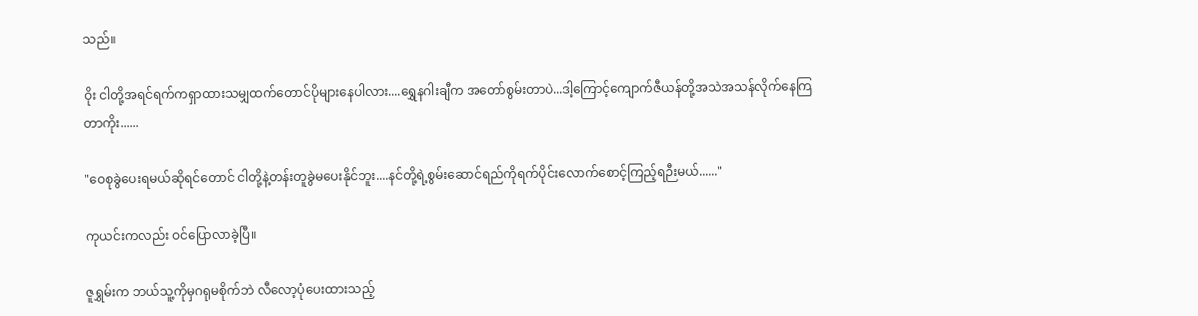သည်။

ဝိုး ငါတို့အရင်ရက်ကရှာထားသမျှထက်တောင်ပိုများနေပါလား....ရွှေနဂါးချီက အတော်စွမ်းတာပဲ...ဒါ့ကြောင့်ကျောက်ဇီယန်တို့အသဲအသန်လိုက်နေကြတာကိုး......

"ဝေစုခွဲပေးရမယ်ဆိုရင်တောင် ငါတို့နဲ့တန်းတူခွဲမပေးနိုင်ဘူး....နင်တို့ရဲ့စွမ်းဆောင်ရည်ကိုရက်ပိုင်းလောက်စောင့်ကြည့်ရဉီးမယ်......"

ကုယင်းကလည်း ဝင်ပြောလာခဲ့ပြီ။

ဇူရွှမ်းက ဘယ်သူ့ကိုမှဂရုမစိုက်ဘဲ လီလော့ပုံပေးထားသည့်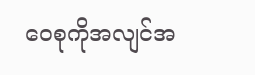ဝေစုကိုအလျင်အ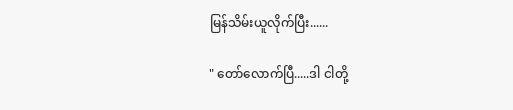မြန်သိမ်းယူလိုက်ပြီး......

" တော်လောက်ပြီ.....ဒါ ငါတို့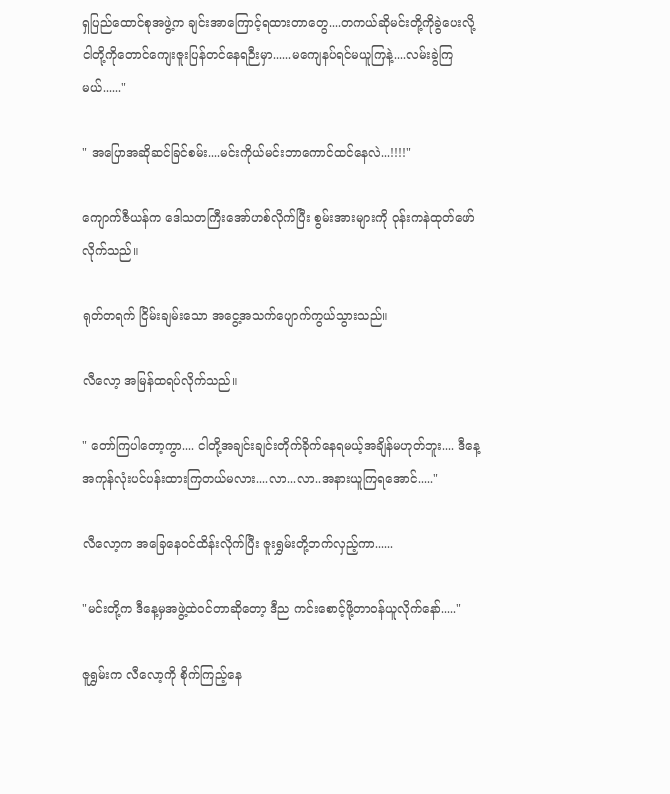ရှပြည်ထောင်စုအဖွဲ့က ချင်းအာကြောင့်ရထားတာတွေ....တကယ်ဆိုမင်းတို့ကိုခွဲပေးလို့ ငါတို့ကိုတောင်ကျေးဇူးပြန်တင်နေရဉီးမှာ......မကျေနပ်ရင်မယူကြနဲ့....လမ်းခွဲကြမယ်......"

" အပြောအဆိုဆင်ခြင်စမ်း....မင်းကိုယ်မင်းဘာကောင်ထင်နေလဲ...!!!!"

ကျောက်ဇီယန်က ဒေါသတကြီးအော်ဟစ်လိုက်ပြီး စွမ်းအားများကို ဝုန်းကနဲထုတ်ဖော်လိုက်သည်။

ရုတ်တရက် ငြိမ်းချမ်းသော အငွေ့အသက်ပျောက်ကွယ်သွားသည်။

လီလော့ အမြန်ထရပ်လိုက်သည်။

" တော်ကြပါတော့ကွာ.... ငါတို့အချင်းချင်းတိုက်ခိုက်နေရမယ့်အချိန်မဟုတ်ဘူး.... ဒီနေ့အကုန်လုံးပင်ပန်းထားကြတယ်မလား....လာ...လာ..အနားယူကြရအောင်....."

လီလော့က အခြေနေဝင်ထိန်းလိုက်ပြီး ဇူးရွှမ်းတို့ဘက်လှည့်ကာ......

"မင်းတို့က ဒီနေ့မှအဖွဲ့ထဲဝင်တာဆိုတော့ ဒီည ကင်းစောင့်ဖို့တာဝန်ယူလိုက်နော်....."

ဇူရွှမ်းက လီလော့ကို စိုက်ကြည့်နေ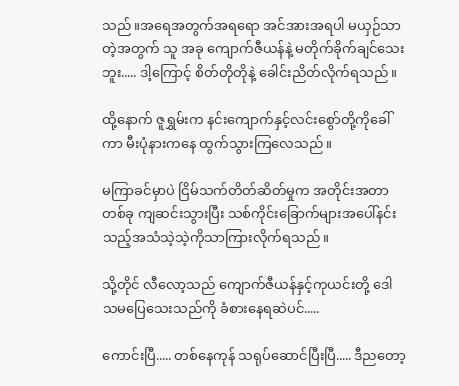သည်။အရေအတွက်အရရော အင်အားအရပါ မယှဉ်သာတဲ့အတွက် သူ အခု ကျောက်ဇီယန်နဲ့ မတိုက်ခိုက်ချင်သေးဘူး..... ဒါ့ကြောင့် စိတ်တိုတိုနဲ့ ခေါင်းညိတ်လိုက်ရသည်။

ထို့နောက် ဇူရွှမ်းက နင်းကျောက်နှင့်လင်းစွော်တို့ကိုခေါ်ကာ မီးပုံနားကနေ ထွက်သွားကြလေသည်။

မကြာခင်မှာပဲ ငြိမ်သက်တိတ်ဆိတ်မှုက အတိုင်းအတာတစ်ခု ကျဆင်းသွားပြီး သစ်ကိုင်းခြောက်များအပေါ်နင်းသည့်အသံသဲ့သဲ့ကိုသာကြားလိုက်ရသည်။

သို့တိုင် လီလော့သည် ကျောက်ဇီယန်နှင့်ကုယင်းတို့ ဒေါသမပြေသေးသည်ကို ခံစားနေရဆဲပင်.....

ကောင်းပြီ..... တစ်နေကုန် သရုပ်ဆောင်ပြီးပြီ..... ဒီညတော့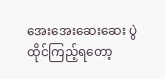အေးအေးဆေးဆေး ပွဲထိုင်ကြည့်ရတော့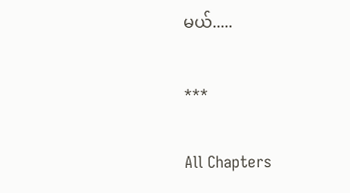မယ်.....

***

All Chapters